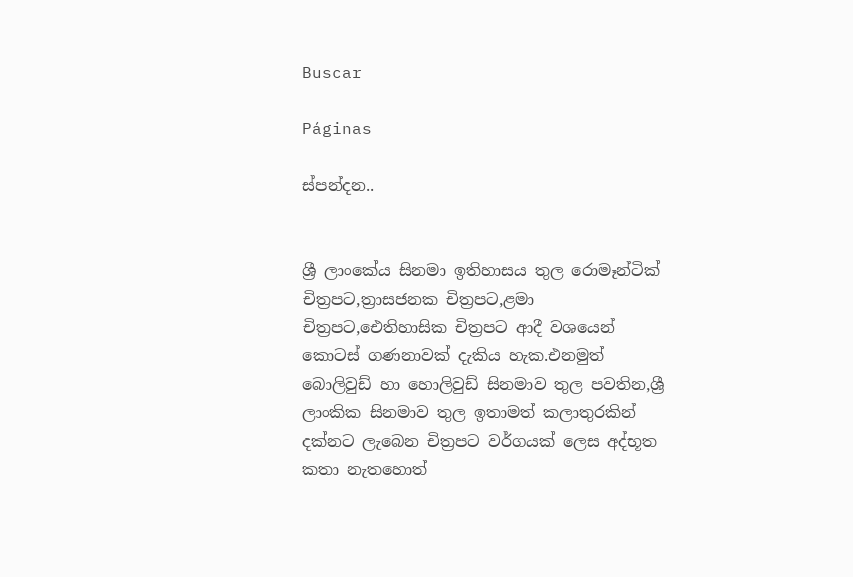Buscar

Páginas

ස්පන්දන..


ශ්‍රී ලාංකේය සිනමා ඉතිහාසය තුල රොමෑන්ටික් චිත්‍රපට,ත්‍රාසජනක චිත්‍රපට,ළමා චිත්‍රපට,ඓතිහාසික චිත්‍රපට ආදී වශයෙන් කොටස් ගණනාවක් දැකිය හැක.එනමුත් බොලිවුඩ් හා හොලිවුඩ් සිනමාව තුල පවතින,ශ්‍රී ලාංකික සිනමාව තුල ඉතාමත් කලාතුරකින් දක්නට ලැබෙන චිත්‍රපට වර්ගයක් ලෙස අද්භූත කතා නැතහොත්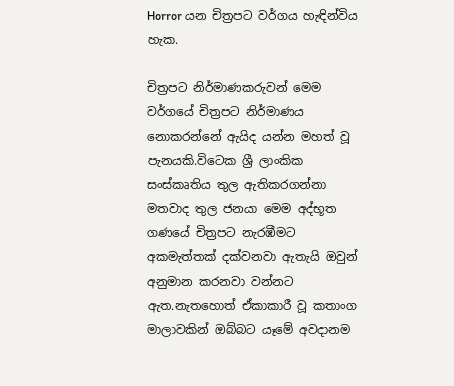Horror යන චිත්‍රපට වර්ගය හැඳින්විය හැක.

චිත්‍රපට නිර්මාණකරුවන් මෙම වර්ගයේ චිත්‍රපට නිර්මාණය නොකරන්නේ ඇයිද යන්න මහත් වූ පැනයකි.විටෙක ශ්‍රී ලාංකික සංස්කෘතිය තුල ඇතිකරගන්නා මතවාද තුල ජනයා මෙම අද්භූත ගණයේ චිත්‍රපට නැරඹීමට අකමැත්තක් දක්වනවා ඇතැයි ඔවුන් අනුමාන කරනවා වන්නට ඇත.නැතහොත් ඒකාකාරී වූ කතාංග මාලාවකින් ඔබ්බට යෑමේ අවදානම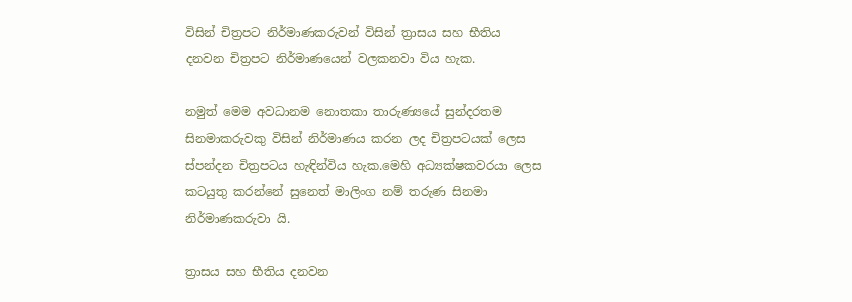විසින් චිත්‍රපට නිර්මාණකරුවන් විසින් ත්‍රාසය සහ භීතිය දනවන චිත්‍රපට නිර්මාණයෙන් වලකනවා විය හැක.

නමුත් මෙම අවධානම නොතකා තාරුණ්‍යයේ සුන්දරතම සිනමාකරුවකු විසින් නිර්මාණය කරන ලද චිත්‍රපටයක් ලෙස ස්පන්දන චිත්‍රපටය හැඳින්විය හැක.මෙහි අධ්‍යක්ෂකවරයා ලෙස කටයුතු කරන්නේ සුනෙත් මාලිංග නම් තරුණ සිනමා නිර්මාණකරුවා යි.

ත්‍රාසය සහ භීතිය දනවන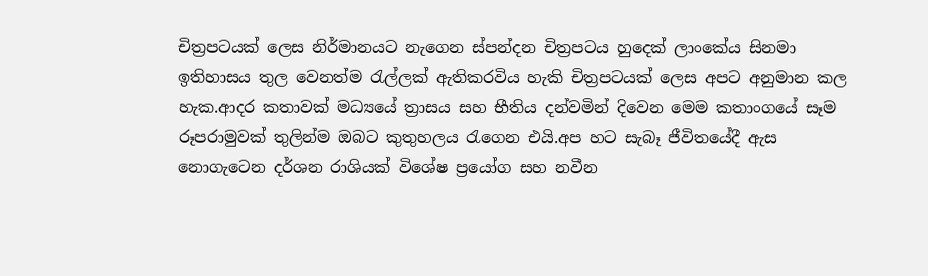චිත්‍රපටයක් ලෙස නිර්මානයට නැගෙන ස්පන්දන චිත්‍රපටය හුදෙක් ලාංකේය සිනමා ඉතිහාසය තුල වෙනත්ම රැල්ලක් ඇතිකරවිය හැකි චිත්‍රපටයක් ලෙස අපට අනුමාන කල හැක.ආදර කතාවක් මධ්‍යයේ ත්‍රාසය සහ භීතිය දන්වමින් දිවෙන මෙම කතාංගයේ සෑම රූපරාමුවක් තුලින්ම ඔබට කුතුහලය රැගෙන එයි.අප හට සැබෑ ජීවිතයේදී ඇස නොගැටෙන දර්ශන රාශියක් විශේෂ ප්‍රයෝග සහ නවීන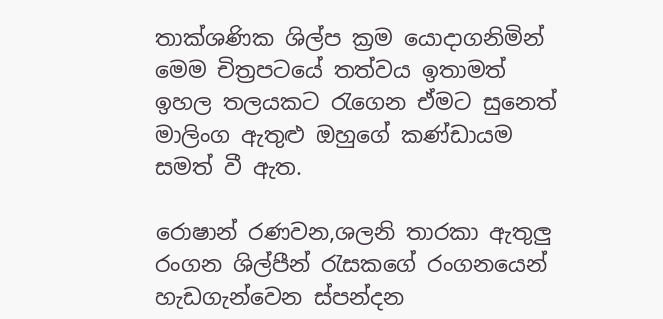තාක්ශණික ශිල්ප ක්‍රම යොදාගනිමින් මෙම චිත්‍රපටයේ තත්වය ඉතාමත් ඉහල තලයකට රැගෙන ඒමට සුනෙත් මාලිංග ඇතුළු ඔහුගේ කණ්ඩායම සමත් වී ඇත.

රොෂාන් රණවන,ශලනි තාරකා ඇතුලු රංගන ශිල්පීන් රැසකගේ රංගනයෙන් හැඩගැන්වෙන ස්පන්දන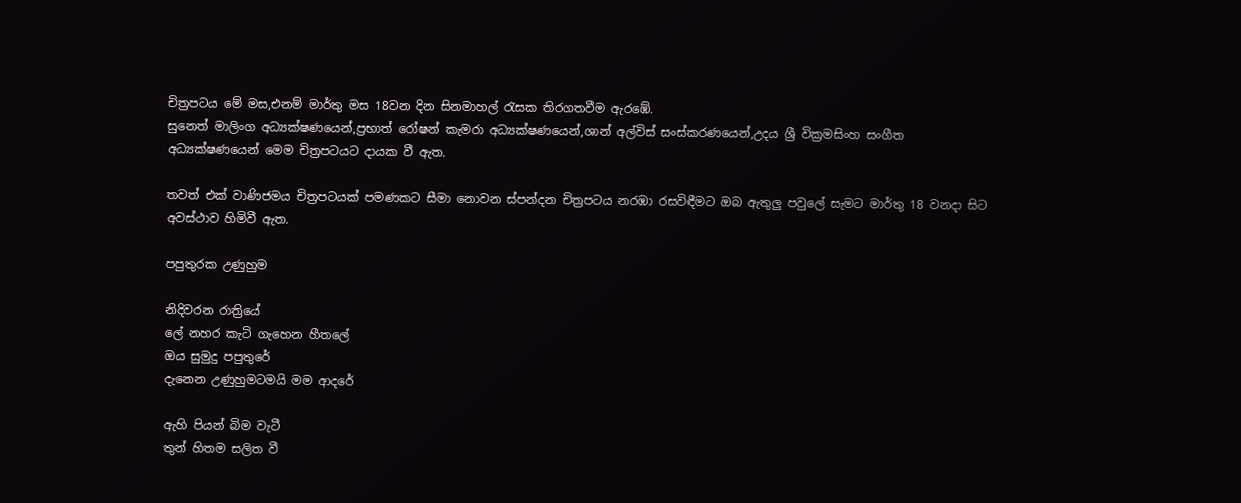චිත්‍රපටය මේ මස,එනම් මාර්තු මස 18වන දින සිනමාහල් රැසක තිරගතවීම ඇරඹේ.
සුනෙත් මාලිංග අධ්‍යක්ෂණයෙන්,ප්‍රභාත් රෝෂන් කැමරා අධ්‍යක්ෂණයෙන්,ශාන් අල්විස් සංස්කරණයෙන්,උදය ශ්‍රී වික්‍රමසිංහ සංගීත අධ්‍යක්ෂණයෙන් මෙම චිත්‍රපටයට දායක වී ඇත.

තවත් එක් වාණිජමය චිත්‍රපටයක් පමණකට සීමා නොවන ස්පන්දන චිත්‍රපටය නරඹා රසවිඳීමට ඔබ ඇතුලු පවුලේ සැමට මාර්තු 18 වනදා සිට අවස්ථාව හිමිවී ඇත.

පපුතුරක උණුහුම

නිදිවරන රාත්‍රියේ
ලේ නහර කැටි ගැහෙන හීතලේ
ඔය සුමුදු පපුතුරේ
දැනෙන උණුහුමටමයි මම ආදරේ

ඇහි පියන් බිම වැටී
තුන් හිතම සලිත වී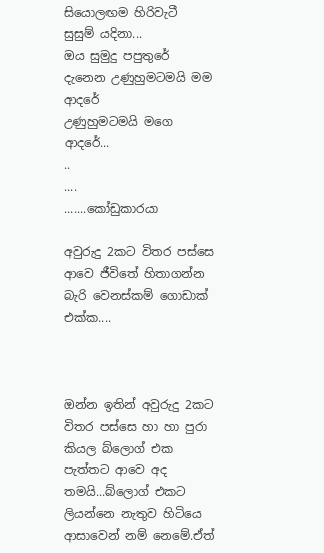සියොලඟම හිරිවැටී
සුසුම් යදිනා...
ඔය සුමුදු පපුතුරේ
දැනෙන උණුහුමටමයි මම ආදරේ
උණුහුමටමයි මගෙ ආදරේ...
..
....
.......කෝඩුකාරයා

අවුරුදු 2කට විතර පස්සෙ ආවෙ ජීවිතේ හිතාගන්න බැරි වෙනස්කම් ගොඩාක් එක්ක....



ඔන්න ඉතින් අවුරුදු 2කට විතර පස්සෙ හා හා පුරා කියල බ්ලොග් එක පැත්තට ආවෙ අද තමයි...බ්ලොග් එකට ලියන්නෙ නැතුව හිටියෙ ආසාවෙන් නම් නෙමේ.ඒත්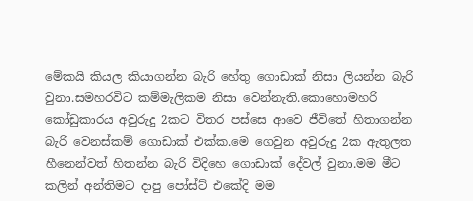මේකයි කියල කියාගන්න බැරි හේතු ගොඩාක් නිසා ලියන්න බැරි වුනා.සමහරවිට කම්මැලිකම නිසා වෙන්නැති.කොහොමහරි කෝඩුකාරය අවුරුදු 2කට විතර පස්සෙ ආවෙ ජීවිතේ හිතාගන්න බැරි වෙනස්කම් ගොඩාක් එක්ක.මෙ ගෙවුන අවුරුදු 2ක ඇතුලත හීනෙන්වත් හිතන්න බැරි විදිහෙ ගොඩාක් දේවල් වුනා.මම මීට කලින් අන්තිමට දාපු පෝස්ට් එකේදි මම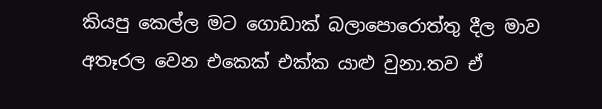කියපු කෙල්ල මට ගොඩාක් බලාපොරොත්තු දීල මාව අතෑරල වෙන එකෙක් එක්ක යාළු වුනා.තව ඒ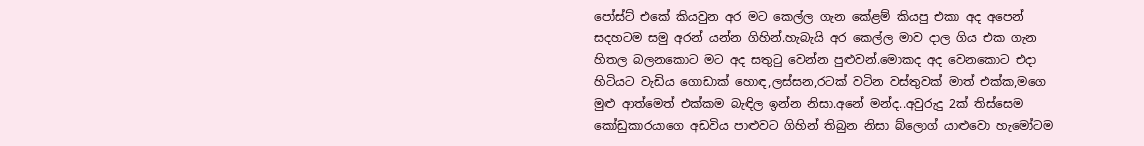පෝස්ට් එකේ කියවුන අර මට කෙල්ල ගැන කේළම් කියපු එකා අද අපෙන් සදහටම සමු අරන් යන්න ගිහින්.හැබැයි අර කෙල්ල මාව දාල ගිය එක ගැන හිතල බලනකොට මට අද සතුටු වෙන්න පුළුවන්.මොකද අද වෙනකොට එදා හිටියට වැඩිය ගොඩාක් හොඳ,ලස්සන,රටක් වටින වස්තුවක් මාත් එක්ක,මගෙ මුළු ආත්මෙත් එක්කම බැඳිල ඉන්න නිසා.අනේ මන්ද..අවුරුදු 2ක් තිස්සෙම කෝඩුකාරයාගෙ අඩවිය පාළුවට ගිහින් තිබුන නිසා බ්ලොග් යාළුවො හැමෝටම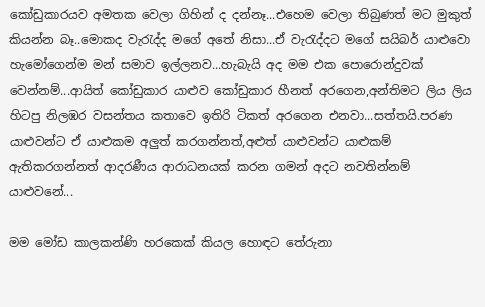කෝඩුකාරයව අමතක වෙලා ගිහින් ද දන්නෑ...එහෙම වෙලා තිබුණත් මට මුකුත් කියන්න බෑ..මොකද වැරැද්ද මගේ අතේ නිසා...ඒ වැරැද්දට මගේ සයිබර් යාළුවො හැමෝගෙන්ම මන් සමාව ඉල්ලනව...හැබැයි අද මම එක පොරොන්දුවක් වෙන්නම්...ආයිත් කෝඩුකාර යාළුව කෝඩුකාර හීනත් අරගෙන,අන්තිමට ලිය ලිය හිටපු නිලඹර වසන්තය කතාවෙ ඉතිරි ටිකත් අරගෙන එනවා...සත්තයි.පරණ යාළුවන්ට ඒ යාළුකම අලුත් කරගන්නත්,අළුත් යාළුවන්ට යාළුකම් ඇතිකරගන්නත් ආදරණීය ආරාධනයක් කරන ගමන් අදට නවතින්නම් යාළුවනේ...

මම මෝඩ කාලකන්ණි හරකෙක් කියල හොඳට තේරුනා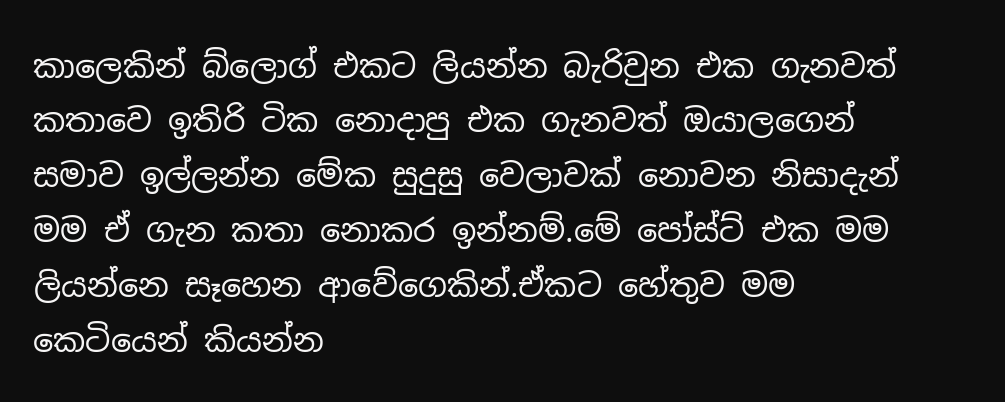කාලෙකින් බ්ලොග් එකට ලියන්න බැරිවුන එක ගැනවත් කතාවෙ ඉතිරි ටික නොදාපු එක ගැනවත් ඔයාලගෙන් සමාව ඉල්ලන්න මේක සුදුසු වෙලාවක් නොවන නිසාදැන් මම ඒ ගැන කතා නොකර ඉන්නම්.මේ පෝස්ට් එක මම ලියන්නෙ සෑහෙන ආවේගෙකින්.ඒකට හේතුව මම කෙටියෙන් කියන්න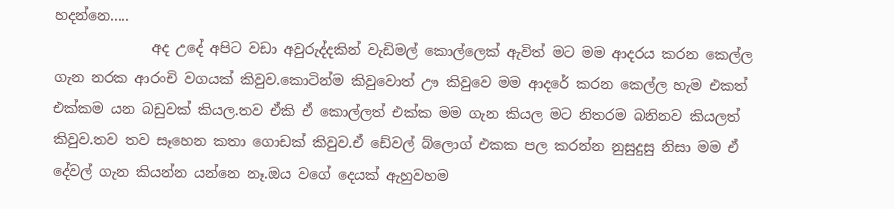හදන්නෙ.....
              අද උදේ අපිට වඩා අවුරුද්දකින් වැඩිමල් කොල්ලෙක් ඇවිත් මට මම ආදරය කරන කෙල්ල ගැන නරක ආරංචි වගයක් කිවුව.කොටින්ම කිවුවොත් ඌ කිවුවෙ මම ආදරේ කරන කෙල්ල හැම එකත් එක්කම යන බඩුවක් කියල.තව ඒකි ඒ කොල්ලත් එක්ක මම ගැන කියල මට නිතරම බනිනව කියලත් කිවුව.තව තව සෑහෙන කතා ගොඩක් කිවුව.ඒ ඩේවල් බ්ලොග් එකක පල කරන්න නුසුදුසු නිසා මම ඒ දේවල් ගැන කියන්න යන්නෙ නෑ.ඔය වගේ දෙයක් ඇහුවහම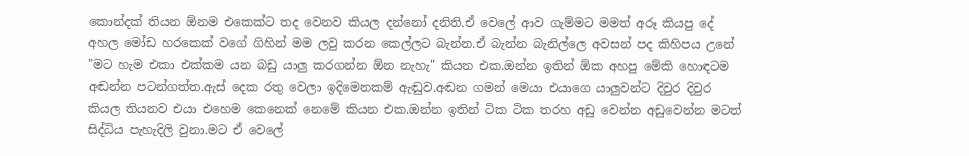කොන්දක් තියන ඕනම එකෙක්ට තද වෙනව කියල දන්නෝ දනිති.ඒ වෙලේ ආව ගැම්මට මමත් අරූ කියපු දේ අහල මෝඩ හරකෙක් වගේ ගිහින් මම ලවු කරන කෙල්ලට බැන්න.ඒ බැන්න බැනිල්ලෙ අවසන් පද කිහිපය උනේ "මට හැම එකා එක්කම යන බඩු යාලු කරගන්න ඕන නැහැ" කියන එක.ඔන්න ඉතින් ඕක අහපු මේකි හොඳටම අඬන්න පටන්ගත්ත.ඇස් දෙක රතු වෙලා ඉදිමෙනකම් ඇඬුව.අඬන ගමන් මෙයා එයාගෙ යාලුවන්ට දිවුර දිවුර කියල තියනව එයා එහෙම කෙනෙක් නෙමේ කියන එක.ඔන්න ඉතින් ටික ටික තරහ අඩු වෙන්න අඩුවෙන්න මටත් සිද්ධිය පැහැදිලි වුනා.මට ඒ වෙලේ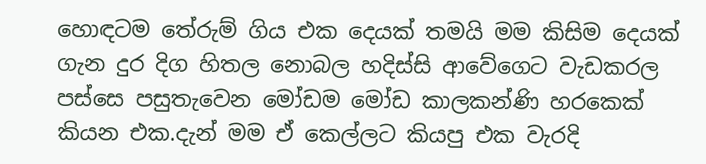හොඳටම තේරුම් ගිය එක දෙයක් තමයි මම කිසිම දෙයක් ගැන දුර දිග හිතල නොබල හදිස්සි ආවේගෙට වැඩකරල පස්සෙ පසුතැවෙන මෝඩම මෝඩ කාලකන්ණි හරකෙක් කියන එක.දැන් මම ඒ කෙල්ලට කියපු එක වැරදි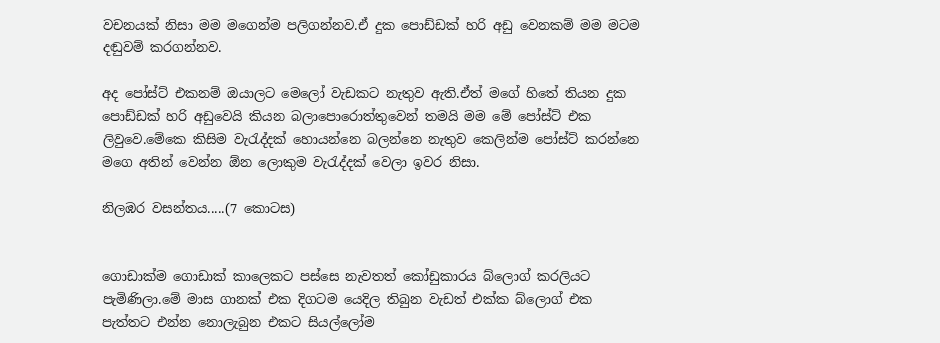වචනයක් නිසා මම මගෙන්ම පලිගන්නව.ඒ දුක පොඩ්ඩක් හරි අඩු වෙනකම් මම මටම දඬුවම් කරගන්නව.

අද පෝස්ට් එකනම් ඔයාලට මෙලෝ වැඩකට නැතුව ඇති.ඒත් මගේ හිතේ තියන දුක පොඩ්ඩක් හරි අඩුවෙයි කියන බලාපොරොත්තුවෙන් තමයි මම මේ පෝස්ට් එක ලිවුවෙ.මේකෙ කිසිම වැරැද්දක් හොයන්නෙ බලන්නෙ නැතුව කෙලින්ම පෝස්ට් කරන්නෙ මගෙ අතින් වෙන්න ඕන ලොකුම වැරැද්දක් වෙලා ඉවර නිසා.

නිලඹර වසන්තය.....(7 කොටස)


ගොඩාක්ම ගොඩාක් කාලෙකට පස්සෙ නැවතත් කෝඩුකාරය බ්ලොග් කරලියට පැමිණිලා.මේ මාස ගානක් එක දිගටම යෙදිල තිබුන වැඩත් එක්ක බ්ලොග් එක පැත්තට එන්න නොලැබුන එකට සියල්ලෝම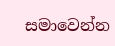සමාවෙන්න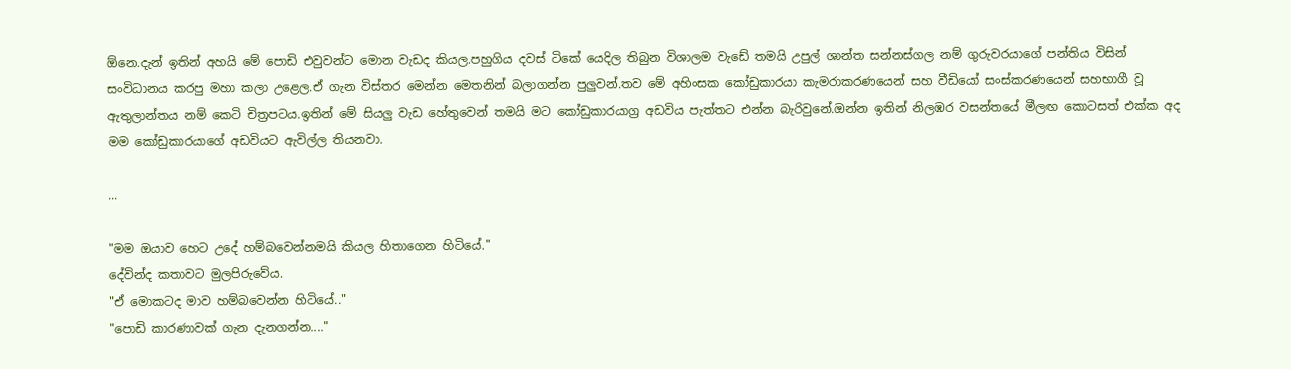ඕනෙ.දැන් ඉතින් අහයි මේ පොඩි එවුවන්ට මොන වැඩද කියල.පහුගිය දවස් ටිකේ යෙදිල තිබුන විශාලම වැඩේ තමයි උපුල් ශාන්ත සන්නස්ගල නම් ගුරුවරයාගේ පන්තිය විසින් සංවිධානය කරපු මහා කලා උළෙල.ඒ ගැන විස්තර මෙන්න මෙතනින් බලාගන්න පුලුවන්.තව මේ අහිංසක කෝඩුකාරයා කැමරාකරණයෙන් සහ වීඩියෝ සංස්කරණයෙන් සහභාගී වූ ඇතුලාන්තය නම් කෙටි චිත්‍රපටය.ඉතින් මේ සියලු වැඩ හේතුවෙන් තමයි මට කෝඩුකාරයාග්‍ර අඩවිය පැත්තට එන්න බැරිවුනේ.ඔන්න ඉතින් නිලඹර වසන්තයේ මීලඟ කොටසත් එක්ක අද මම කෝඩුකාරයාගේ අඩවියට ඇවිල්ල තියනවා.

...

"මම ඔයාව හෙට උදේ හම්බවෙන්නමයි කියල හිතාගෙන හිටියේ."
දේවින්ද කතාවට මුලපිරුවේය.
"ඒ මොකටද මාව හම්බවෙන්න හිටියේ.."
"පොඩි කාරණාවක් ගැන දැනගන්න...."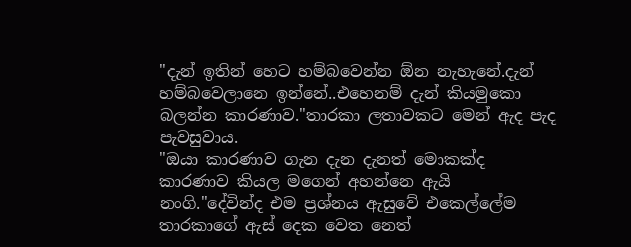"දැන් ඉතින් හෙට හම්බවෙන්න ඕන නැහැනේ.දැන් හම්බවෙලානෙ ඉන්නේ..එහෙනම් දැන් කියමුකො බලන්න කාරණාව."තාරකා ලතාවකට මෙන් ඇද පැද පැවසුවාය.
"ඔයා කාරණාව ගැන දැන දැනත් මොකක්ද කාරණාව කියල මගෙන් අහන්නෙ ඇයි නංගි."දේවින්ද එම ප්‍රශ්නය ඇසුවේ එකෙල්ලේම තාරකාගේ ඇස් දෙක වෙත නෙත්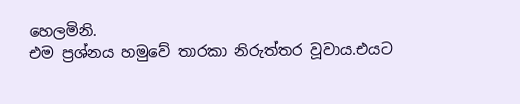හෙලමිනි.
එම ප්‍රශ්නය හමුවේ තාරකා නිරුත්තර වූවාය.එයට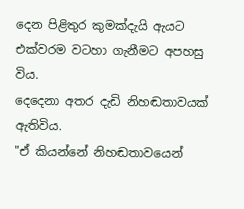දෙන පිළිතුර කුමක්දැයි ඇයට එක්වරම වටහා ගැනීමට අපහසු විය.
දෙදෙනා අතර දැඩි නිහඬතාවයක් ඇතිවිය.
"ඒ කියන්නේ නිහඬතාවයෙන්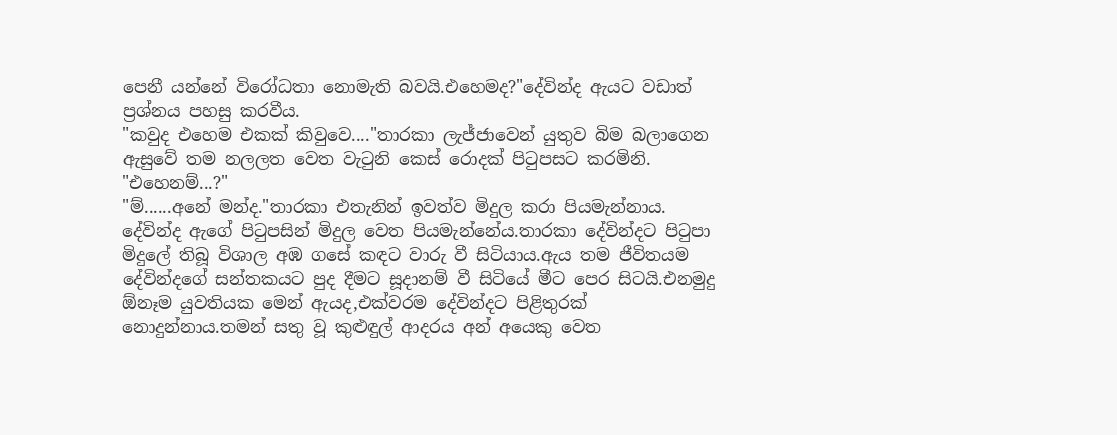පෙනී යන්නේ විරෝධතා නොමැති බවයි.එහෙමද?"දේවින්ද ඇයට වඩාත් ප්‍රශ්නය පහසු කරවීය.
"කවුද එහෙම එකක් කිවුවෙ...."තාරකා ලැජ්ජාවෙන් යුතුව බිම බලාගෙන ඇසුවේ තම නලලත වෙත වැටුනි කෙස් රොදක් පිටුපසට කරමිනි.
"එහෙනම්...?"
"ම්......අනේ මන්ද."තාරකා එතැනින් ඉවත්ව මිදුල කරා පියමැන්නාය.
දේවින්ද ඇගේ පිටුපසින් මිදුල වෙත පියමැන්නේය.තාරකා දේවින්දට පිටුපා මිදුලේ තිබූ විශාල අඹ ගසේ කඳට වාරු වී සිටියාය.ඇය තම ජීවිතයම දේවින්දගේ සන්තකයට පුද දීමට සූදානම් වී සිටියේ මීට පෙර සිටයි.එනමුදු ඕනෑම යුවතියක මෙන් ඇයද,එක්වරම දේවින්දට පිළිතුරක් නොදුන්නාය.තමන් සතු වූ කුළුඳුල් ආදරය අන් අයෙකු වෙත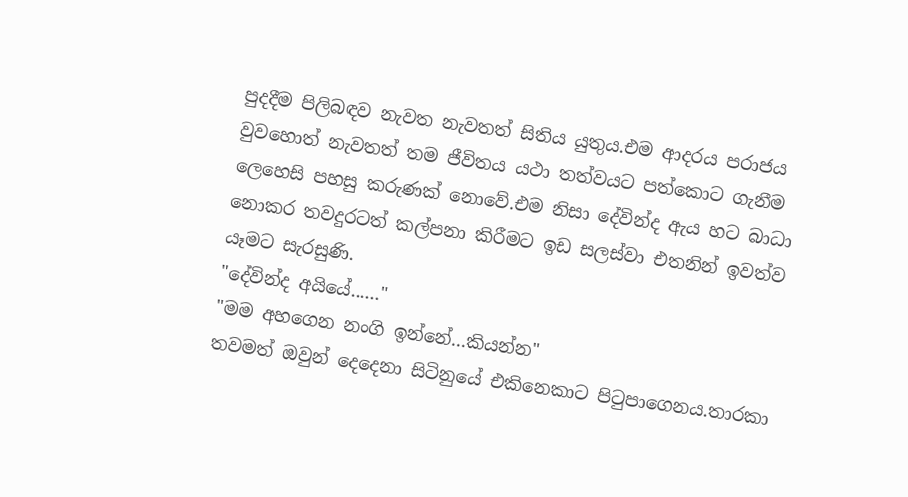පුදදීම පිලිබඳව නැවත නැවතත් සිතිය යුතුය.එම ආදරය පරාජය වුවහොත් නැවතත් තම ජීවිතය යථා තත්වයට පත්කොට ගැනීම ලෙහෙසි පහසු කරුණක් නොවේ.එම නිසා දේවින්ද ඇය හට බාධා නොකර තවදුරටත් කල්පනා කිරීමට ඉඩ සලස්වා එතනින් ඉවත්ව යෑමට සැරසුණි.
"දේවින්ද අයියේ......"
"මම අහගෙන නංගි ඉන්නේ...කියන්න"
තවමත් ඔවුන් දෙදෙනා සිටිනුයේ එකිනෙකාට පිටුපාගෙනය.තාරකා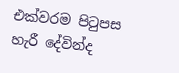එක්වරම පිටුපස හැරී දේවින්ද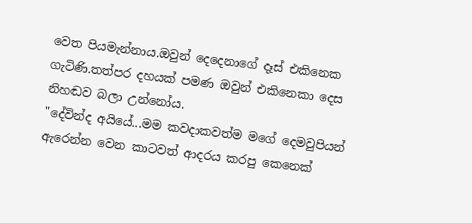වෙත පියමැන්නාය.ඔවුන් දෙදෙනාගේ දෑස් එකිනෙක ගැටිණි.තත්පර දහයක් පමණ ඔවුන් එකිනෙකා දෙස නිහඬව බලා උන්නෝය.
"දේවින්ද අයියේ...මම කවදාකවත්ම මගේ දෙමවුපියන් ඇරෙන්න වෙන කාටවත් ආදරය කරපු කෙනෙක්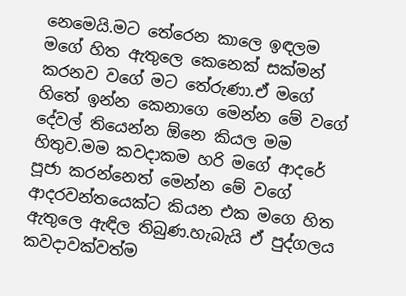නෙමෙයි.මට තේරෙන කාලෙ ඉඳලම මගේ හිත ඇතුලෙ කෙනෙක් සක්මන් කරනව වගේ මට තේරුණා.ඒ මගේ හිතේ ඉන්න කෙනාගෙ මෙන්න මේ වගේ දේවල් තියෙන්න ඕනෙ කියල මම හිතුව.මම කවදාකම හරි මගේ ආදරේ පූජා කරන්නෙත් මෙන්න මේ වගේ ආදරවන්තයෙක්ට කියන එක මගෙ හිත ඇතුලෙ ඇඳිල තිබුණ.හැබැයි ඒ පුද්ගලය කවදාවක්වත්ම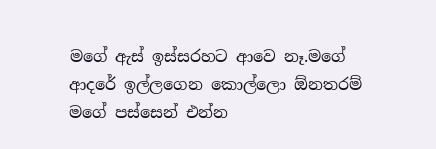මගේ ඇස් ඉස්සරහට ආවෙ නෑ.මගේ ආදරේ ඉල්ලගෙන කොල්ලො ඕනතරම් මගේ පස්සෙන් එන්න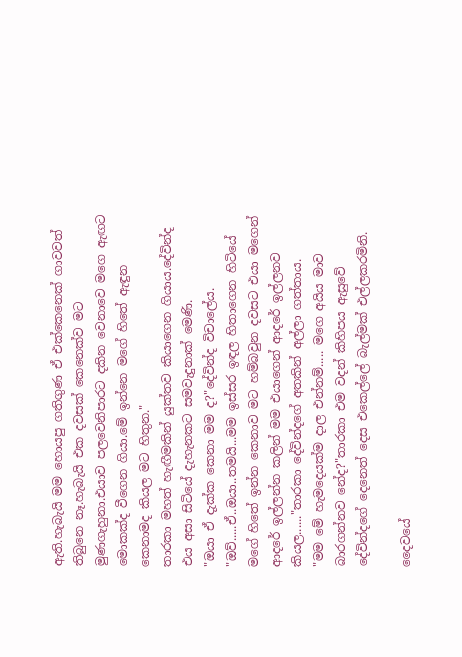ඇති.හැබැයි මම හොයපු ගතිගුණ ඒ එක්කෙනෙක් ගාවවත් තිබුනෙ නෑ.හැබැයි එක දවසක් කෙනෙක්ව මට මුණගැහුනා.එයාව පලවෙනිපාරට දකින වෙනාවෙ මගෙ ඇඟට මොකක්ද වීගෙන ගියා.මේ ඉන්නෙ මගේ හිතේ ඇඳුන කෙනාමද කියල මට හිතුන."
තාරකා මහත් හැඟීමකින් යුක්තව කියාගෙන ගියාය.දේවින්ද එය අසා සිටියේ දැහැනකට සමවැදුනාක් මෙණි.
"ඔයා ඒ දැක්ක කෙනා මම ද?"දේවින්ද විචාලේය.
"ඔව්.....ඒ..ඔයා..තමයි...මම ඉස්සර ඉඳල හිතාගෙන හිටියේ මගේ හිතේ ඉන්න කෙනාව මට හම්බවුන දවසට එයා මගෙන් ආදරේ ඉල්ලන්න කලින් මම එයාගෙන් ආදරේ ඉල්ලනව කියල......"තාරකා දේවින්දගේ අතකින් අල්ලා ගත්තාය.
"මම මේ හැමදෙයක්ම දාල එන්නම්..... මගෙ අයිය මාව බාරගන්නව නේද?"තාරකා එම වදන් කිහිපය ඇසුවේ දේවින්දගේ දෙනෙත් දෙස එකෙල්ලේ බැල්මක් එල්ලකරමිනි.

දෛවයේ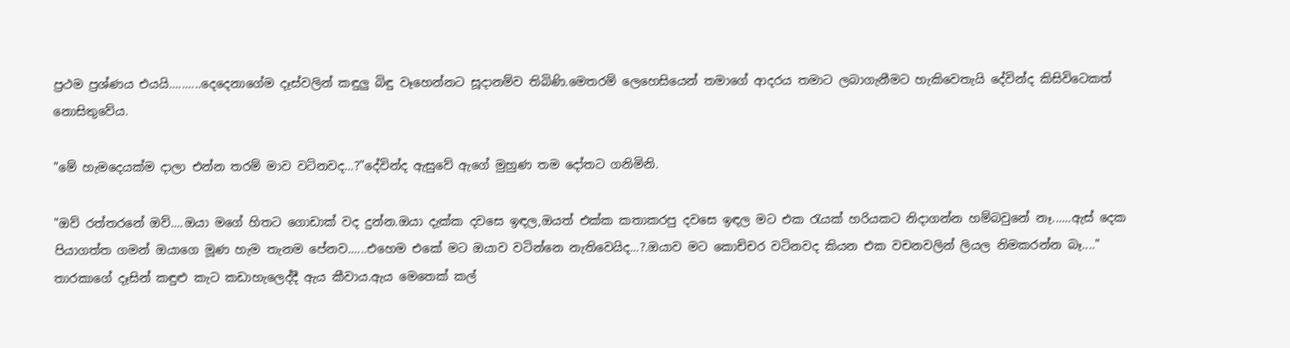ප්‍රථම ප්‍රශ්ණය එයයි..........දෙදෙනාගේම දෑස්වලින් කඳුලු බිඳු වෑහෙන්නට සූදානම්ව තිබිණි.මෙතරම් ලෙහෙසියෙන් තමාගේ ආදරය තමාට ලබාගැනීමට හැකිවෙතැයි දේවින්ද කිසිවිටෙකත් නොසිතුවේය.

"මේ හැමදෙයක්ම දාලා එන්න තරම් මාව වටිනවද...?"දේවින්ද ඇසුවේ ඇගේ මුහුණ තම දෝතට ගනිමිනි.

"ඔව් රත්තරනේ ඔව්....ඔයා මගේ හිතට ගොඩාක් වද දුන්න.ඔයා දැක්ක දවසෙ ඉඳල,ඔයත් එක්ක කතාකරපු දවසෙ ඉඳල මට එක රැයක් හරියකට නිදාගන්න හම්බවුනේ නෑ......ඇස් දෙක පියාගත්ත ගමන් ඔයාගෙ මූණ හැම තැනම පේනව......එහෙම එකේ මට ඔයාව වටින්නෙ නැතිවෙයිද...?.ඔයාව මට කොච්චර වටිනවද කියන එක වචනවලින් ලියල නිමකරන්න බෑ...."
තාරකාගේ දෑසින් කඳුළු කැට කඩාහැලෙද්දී ඇය කීවාය.ඇය මෙතෙක් කල්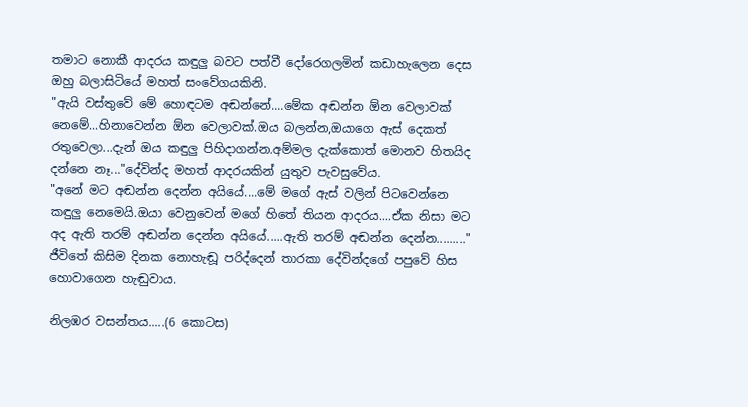තමාට නොකී ආදරය කඳුලු බවට පත්වී දෝරෙගලමින් කඩාහැලෙන දෙස ඔහු බලාසිටියේ මහත් සංවේගයකිනි.
"ඇයි වස්තුවේ මේ හොඳටම අඬන්නේ....මේක අඬන්න ඕන වෙලාවක් නෙමේ...හිනාවෙන්න ඕන වෙලාවක්.ඔය බලන්න,ඔයාගෙ ඇස් දෙකත් රතුවෙලා...දැන් ඔය කඳුලු පිහිදාගන්න.අම්මල දැක්කොත් මොනව හිතයිද දන්නෙ නෑ..."දේවින්ද මහත් ආදරයකින් යුතුව පැවසුවේය.
"අනේ මට අඬන්න දෙන්න අයියේ....මේ මගේ ඇස් වලින් පිටවෙන්නෙ කඳුලු නෙමෙයි.ඔයා වෙනුවෙන් මගේ හිතේ තියන ආදරය....ඒක නිසා මට අද ඇති තරම් අඬන්න දෙන්න අයියේ.....ඇති තරම් අඬන්න දෙන්න........."
ජීවිතේ කිසිම දිනක නොහැඬූ පරිද්දෙන් තාරකා දේවින්දගේ පපුවේ හිස හොවාගෙන හැඬුවාය.

නිලඹර වසන්තය.....(6 කොටස)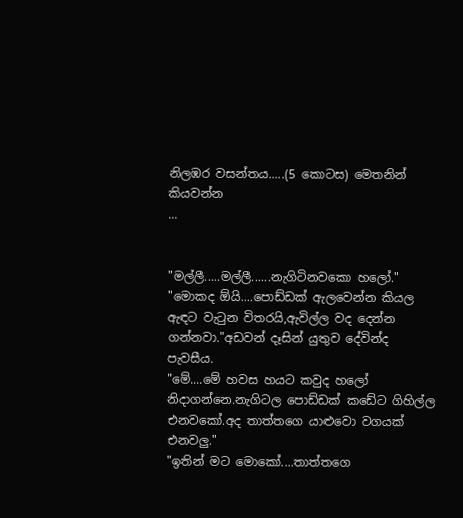නිලඹර වසන්තය.....(5 කොටස) මෙතනින් කියවන්න
...


"මල්ලී.....මල්ලී......නැගිටිනවකො හලෝ."
"මොකද ඕයි....පොඩ්ඩක් ඇලවෙන්න කියල ඇඳට වැටුන විතරයි,ඇවිල්ල වද දෙන්න ගන්නවා."අඩවන් දෑසින් යුතුව දේවින්ද පැවසීය.
"මේ....මේ හවස හයට කවුද හලෝ නිදාගන්නෙ.නැගිටල පොඩ්ඩක් කඩේට ගිහිල්ල එනවකෝ.අද තාත්තගෙ යාළුවො වගයක් එනවලු."
"ඉතින් මට මොකෝ....තාත්තගෙ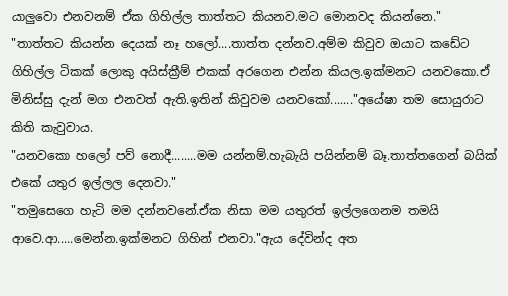යාලුවො එනවනම් ඒක ගිහිල්ල තාත්තට කියනව.මට මොනවද කියන්නෙ."
"තාත්තට කියන්න දෙයක් නෑ හලෝ....තාත්ත දන්නව.අම්ම කිවුව ඔයාට කඩේට ගිහිල්ල ටිකක් ලොකු අයිස්ක්‍රීම් එකක් අරගෙන එන්න කියල.ඉක්මනට යනවකො.ඒ මිනිස්සු දැන් මග එනවත් ඇති.ඉතින් කිවුවම යනවකෝ......."අයේෂා තම සොයුරාට කිති කැවුවාය.
"යනවකො හලෝ පව් නොදී........මම යන්නම්.හැබැයි පයින්නම් බෑ.තාත්තගෙන් බයික් එකේ යතුර ඉල්ලල දෙනවා."
"තමුසෙගෙ හැටි මම දන්නවනේ.ඒක නිසා මම යතුරත් ඉල්ලගෙනම තමයි ආවෙ.ආ.....මෙන්න.ඉක්මනට ගිහින් එනවා."ඇය දේවින්ද අත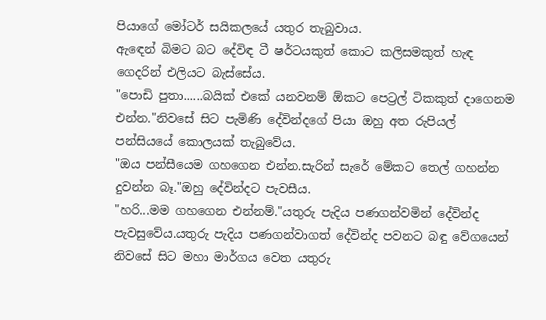පියාගේ මෝටර් සයිකලයේ යතුර තැබුවාය.
ඇඳෙන් බිමට බට දේවිඳ ටී ෂර්ටයකුත් කොට කලිසමකුත් හැඳ ගෙදරින් එලියට බැස්සේය.
"පොඩි පුතා......බයික් එකේ යනවනම් ඕකට පෙට්‍රල් ටිකකුත් දාගෙනම එන්න."නිවසේ සිට පැමිණි දේවින්දගේ පියා ඔහු අත රුපියල් පන්සියයේ කොලයක් තැබුවේය.
"ඔය පන්සීයෙම ගහගෙන එන්න.සැරින් සැරේ මේකට තෙල් ගහන්න දුවන්න බෑ."ඔහු දේවින්දට පැවසීය.
"හරි...මම ගහගෙන එන්නම්."යතුරු පැදිය පණගන්වමින් දේවින්ද පැවසුවේය.යතුරු පැදිය පණගන්වාගත් දේවින්ද පවනට බඳු වේගයෙන් නිවසේ සිට මහා මාර්ගය වෙත යතුරු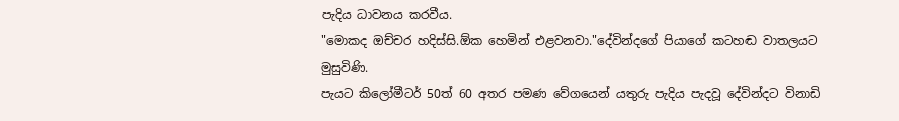පැදිය ධාවනය කරවීය.
"මොකද ඔච්චර හදිස්සි.ඕක හෙමින් එළවනවා."දේවින්දගේ පියාගේ කටහඬ වාතලයට මුසුවිණි.
පැයට කිලෝමීටර් 50ත් 60 අතර පමණ වේගයෙන් යතුරු පැදිය පැදවූ දේවින්දට විනාඩි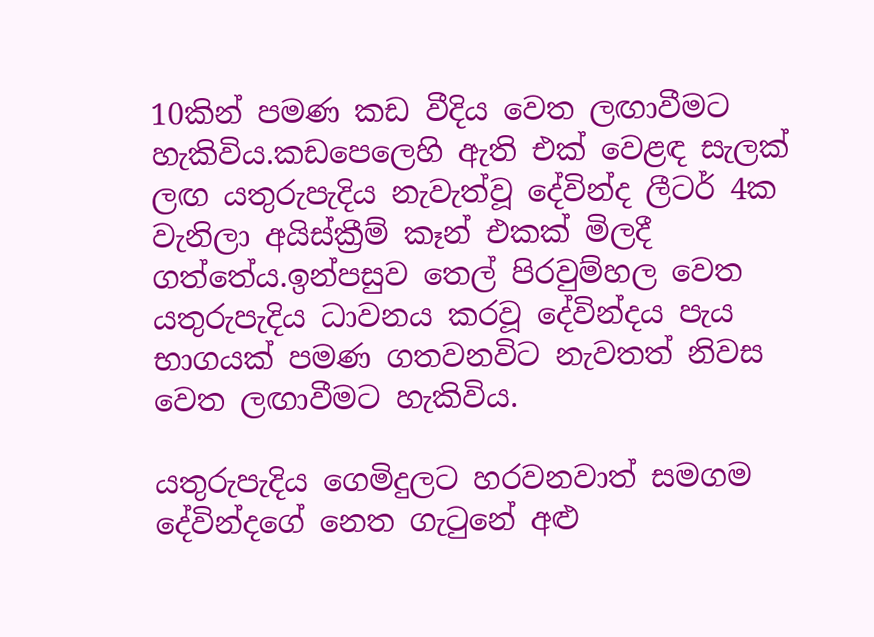10කින් පමණ කඩ වීදිය වෙත ලඟාවීමට හැකිවිය.කඩපෙලෙහි ඇති එක් වෙළඳ සැලක් ලඟ යතුරුපැදිය නැවැත්වූ දේවින්ද ලීටර් 4ක වැනිලා අයිස්ක්‍රීම් කෑන් එකක් මිලදී ගත්තේය.ඉන්පසුව තෙල් පිරවුම්හල වෙත යතුරුපැදිය ධාවනය කරවූ දේවින්දය පැය භාගයක් පමණ ගතවනවිට නැවතත් නිවස වෙත ලඟාවීමට හැකිවිය.

යතුරුපැදිය ගෙමිදුලට හරවනවාත් සමගම දේවින්දගේ නෙත ගැටුනේ අළු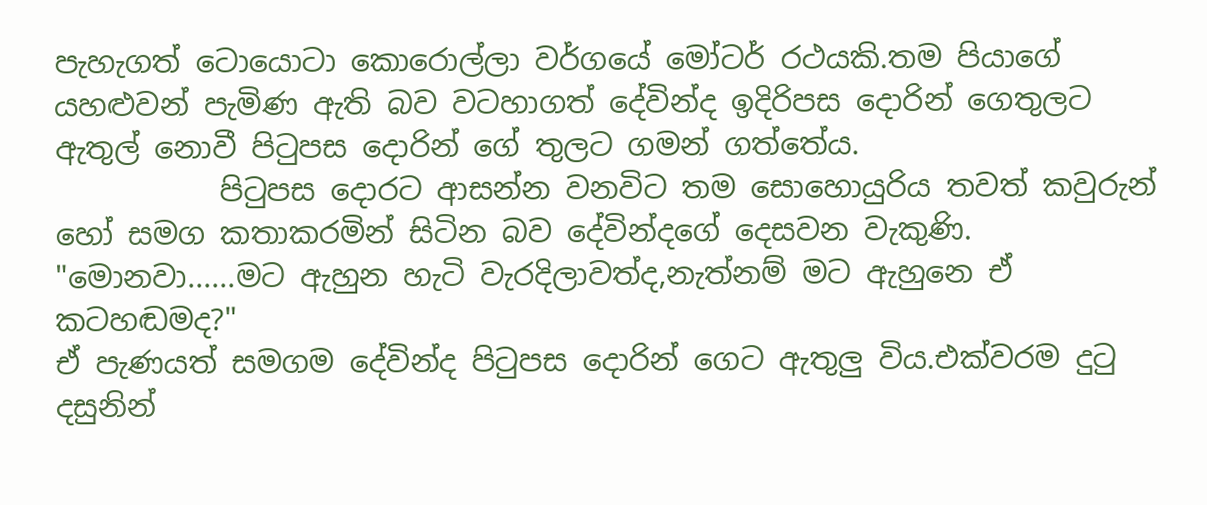පැහැගත් ටොයොටා කොරොල්ලා වර්ගයේ මෝටර් රථයකි.තම පියාගේ යහළුවන් පැමිණ ඇති බව වටහාගත් දේවින්ද ඉදිරිපස දොරින් ගෙතුලට ඇතුල් නොවී පිටුපස දොරින් ගේ තුලට ගමන් ගත්තේය.
           පිටුපස දොරට ආසන්න වනවිට තම සොහොයුරිය තවත් කවුරුන් හෝ සමග කතාකරමින් සිටින බව දේවින්දගේ දෙසවන වැකුණි.
"මොනවා......මට ඇහුන හැටි වැරදිලාවත්ද,නැත්නම් මට ඇහුනෙ ඒ කටහඬමද?"
ඒ පැණයත් සමගම දේවින්ද පිටුපස දොරින් ගෙට ඇතුලු විය.එක්වරම දුටු දසුනින්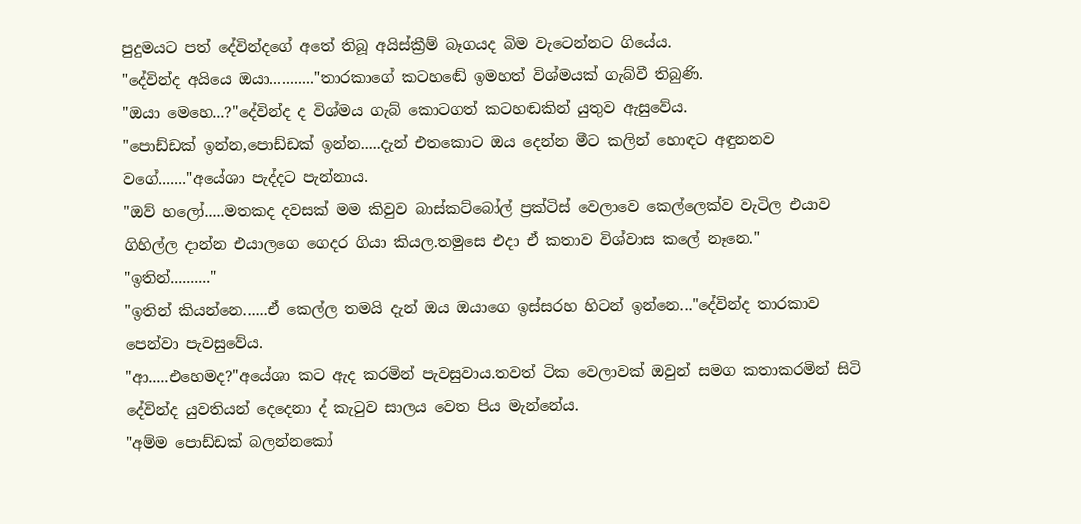පුදුමයට පත් දේවින්දගේ අතේ තිබූ අයිස්ක්‍රීම් බෑගයද බිම වැටෙන්නට ගියේය.
"දේවින්ද අයියෙ ඔයා..........."තාරකාගේ කටහඬේ ඉමහත් විශ්මයක් ගැබ්වී තිබුණි.
"ඔයා මෙහෙ...?"දේවින්ද ද විශ්මය ගැබ් කොටගත් කටහඬකින් යුතුව ඇසුවේය.
"පොඩ්ඩක් ඉන්න,පොඩ්ඩක් ඉන්න.....දැන් එතකොට ඔය දෙන්න මීට කලින් හොඳට අඳුනනව වගේ......."අයේශා පැද්දට පැන්නාය.
"ඔව් හලෝ.....මතකද දවසක් මම කිවුව බාස්කට්බෝල් ප්‍රක්ටිස් වෙලාවෙ කෙල්ලෙක්ව වැටිල එයාව ගිහිල්ල දාන්න එයාලගෙ ගෙදර ගියා කියල.තමුසෙ එදා ඒ කතාව විශ්වාස කලේ නෑනෙ."
"ඉතින්.........."
"ඉතින් කියන්නෙ......ඒ කෙල්ල තමයි දැන් ඔය ඔයාගෙ ඉස්සරහ හිටන් ඉන්නෙ..."දේවින්ද තාරකාව පෙන්වා පැවසුවේය.
"ආ.....එහෙමද?"අයේශා කට ඇද කරමින් පැවසුවාය.තවත් ටික වෙලාවක් ඔවුන් සමග කතාකරමින් සිටි දේවින්ද යුවතියන් දෙදෙනා ද් කැටුව සාලය වෙත පිය මැන්නේය.
"අම්ම පොඩ්ඩක් බලන්නකෝ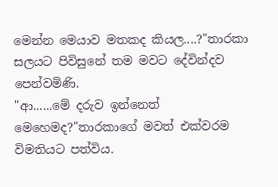මෙන්න මෙයාව මතකද කියල....?"තාරකා සලයට පිවිසුනේ තම මවට දේවින්දව පෙන්වමිණි.
"ආ......මේ දරුව ඉන්නෙත් මෙහෙමද?"තාරකාගේ මවත් එක්වරම විමතියට පත්විය.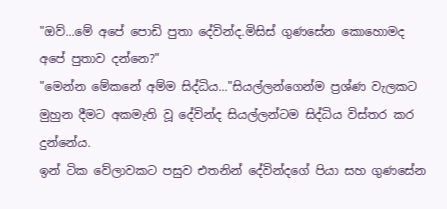"ඔව්...මේ අපේ පොඩි පුතා දේවින්ද.මිසිස් ගුණසේන කොහොමද අපේ පුතාව දන්නෙ?"
"මෙන්න මේකනේ අම්ම සිද්ධිය..."සියල්ලන්ගෙන්ම ප්‍රශ්ණ වැලකට මුහුන දීමට අකමැති වූ දේවින්ද සියල්ලන්ටම සිද්ධිය විස්තර කර දුන්නේය.
ඉන් ටික වේලාවකට පසුව එතනින් දේවින්දගේ පියා සහ ගුණසේන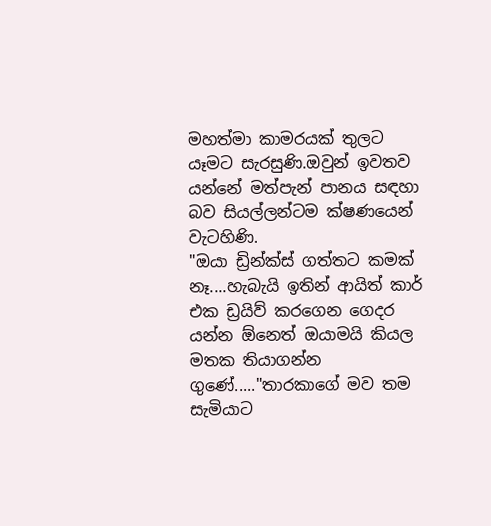මහත්මා කාමරයක් තුලට යෑමට සැරසුණි.ඔවුන් ඉවතව යන්නේ මත්පැන් පානය සඳහා බව සියල්ලන්ටම ක්ෂණයෙන් වැටහිණි.
"ඔයා ඩ්‍රින්ක්ස් ගත්තට කමක් නෑ....හැබැයි ඉතින් ආයිත් කාර් එක ඩ්‍රයිව් කරගෙන ගෙදර යන්න ඕනෙත් ඔයාමයි කියල මතක තියාගන්න ගුණේ....."තාරකාගේ මව තම සැමියාට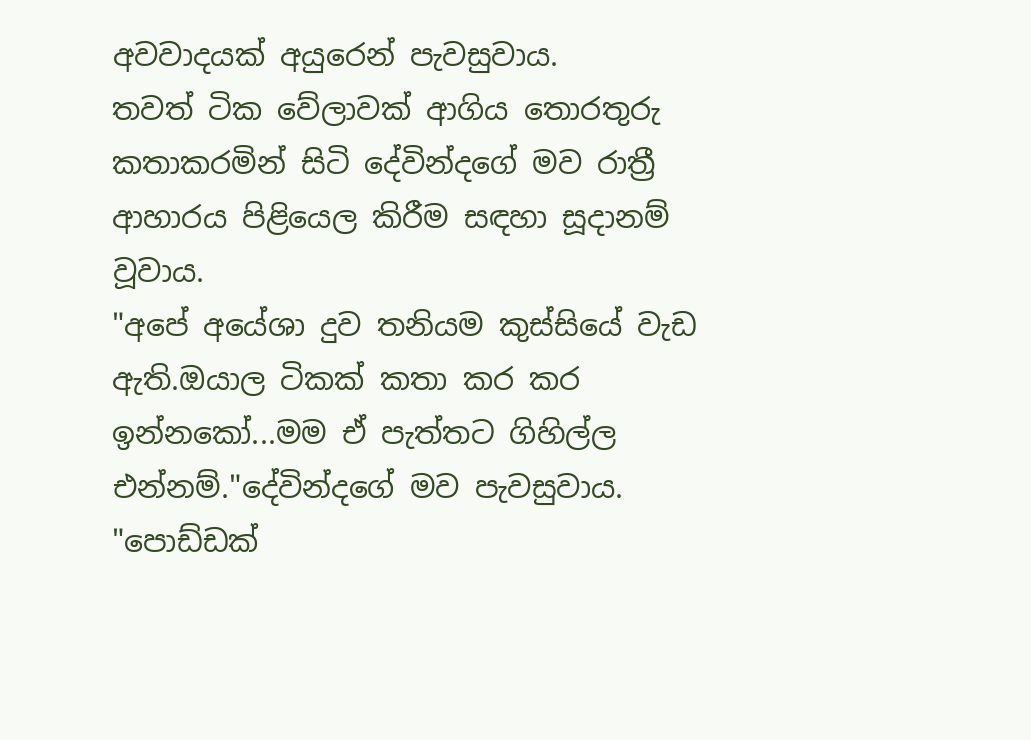අවවාදයක් අයුරෙන් පැවසුවාය.
තවත් ටික වේලාවක් ආගිය තොරතුරු කතාකරමින් සිටි දේවින්දගේ මව රාත්‍රී ආහාරය පිළියෙල කිරීම සඳහා සූදානම් වූවාය.
"අපේ අයේශා දුව තනියම කුස්සියේ වැඩ ඇති.ඔයාල ටිකක් කතා කර කර ඉන්නකෝ...මම ඒ පැත්තට ගිහිල්ල එන්නම්."දේවින්දගේ මව පැවසුවාය.
"පොඩ්ඩක්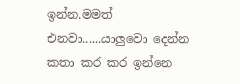ඉන්න.මමත් එනවා......යාලුවො දෙන්න කතා කර කර ඉන්නෙ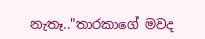නැතෑ.."තාරකාගේ මවද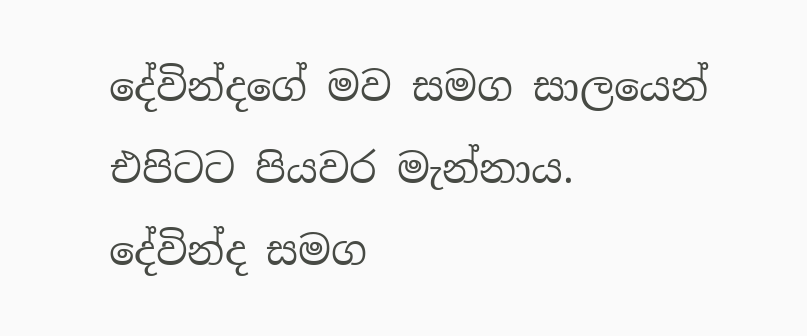දේවින්දගේ මව සමග සාලයෙන් එපිටට පියවර මැන්නාය.
දේවින්ද සමග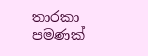තාරකා පමණක්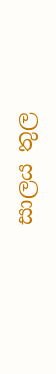සාලය තුල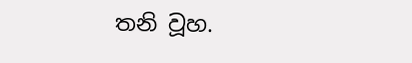තනි වූහ.